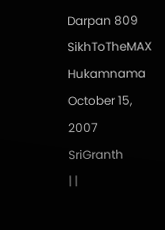Darpan 809
SikhToTheMAX Hukamnama October 15, 2007 SriGranth
| |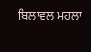ਬਿਲਾਵਲ ਮਹਲਾ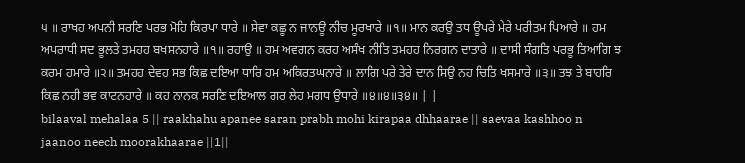੫ ॥ ਰਾਖਹ ਅਪਨੀ ਸਰਣਿ ਪਰਭ ਮੋਹਿ ਕਿਰਪਾ ਧਾਰੇ ॥ ਸੇਵਾ ਕਛੂ ਨ ਜਾਨਊ ਨੀਚ ਮੂਰਖਾਰੇ ॥੧॥ ਮਾਨ ਕਰਉ ਤਧ ਊਪਰੇ ਮੇਰੇ ਪਰੀਤਮ ਪਿਆਰੇ ॥ ਹਮ ਅਪਰਾਧੀ ਸਦ ਭੂਲਤੇ ਤਮਹਹ ਬਖਸਨਹਾਰੇ ॥੧॥ ਰਹਾਉ ॥ ਹਮ ਅਵਗਨ ਕਰਹ ਅਸੰਖ ਨੀਤਿ ਤਮਹਹ ਨਿਰਗਨ ਦਾਤਾਰੇ ॥ ਦਾਸੀ ਸੰਗਤਿ ਪਰਭੂ ਤਿਆਗਿ ਝ ਕਰਮ ਹਮਾਰੇ ॥੨॥ ਤਮਹਹ ਦੇਵਹ ਸਭ ਕਿਛ ਦਇਆ ਧਾਰਿ ਹਮ ਅਕਿਰਤਘਨਾਰੇ ॥ ਲਾਗਿ ਪਰੇ ਤੇਰੇ ਦਾਨ ਸਿਉ ਨਹ ਚਿਤਿ ਖਸਮਾਰੇ ॥੩॥ ਤਝ ਤੇ ਬਾਹਰਿ ਕਿਛ ਨਹੀ ਭਵ ਕਾਟਨਹਾਰੇ ॥ ਕਹ ਨਾਨਕ ਸਰਣਿ ਦਇਆਲ ਗਰ ਲੇਹ ਮਗਧ ਉਧਾਰੇ ॥੪॥੪॥੩੪॥ | |
bilaaval mehalaa 5 || raakhahu apanee saran prabh mohi kirapaa dhhaarae || saevaa kashhoo n jaanoo neech moorakhaarae ||1||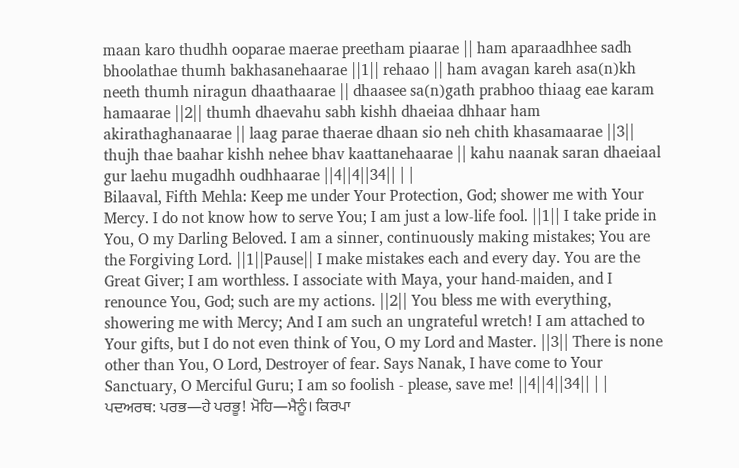maan karo thudhh ooparae maerae preetham piaarae || ham aparaadhhee sadh bhoolathae thumh bakhasanehaarae ||1|| rehaao || ham avagan kareh asa(n)kh neeth thumh niragun dhaathaarae || dhaasee sa(n)gath prabhoo thiaag eae karam hamaarae ||2|| thumh dhaevahu sabh kishh dhaeiaa dhhaar ham akirathaghanaarae || laag parae thaerae dhaan sio neh chith khasamaarae ||3|| thujh thae baahar kishh nehee bhav kaattanehaarae || kahu naanak saran dhaeiaal gur laehu mugadhh oudhhaarae ||4||4||34|| | |
Bilaaval, Fifth Mehla: Keep me under Your Protection, God; shower me with Your Mercy. I do not know how to serve You; I am just a low-life fool. ||1|| I take pride in You, O my Darling Beloved. I am a sinner, continuously making mistakes; You are the Forgiving Lord. ||1||Pause|| I make mistakes each and every day. You are the Great Giver; I am worthless. I associate with Maya, your hand-maiden, and I renounce You, God; such are my actions. ||2|| You bless me with everything, showering me with Mercy; And I am such an ungrateful wretch! I am attached to Your gifts, but I do not even think of You, O my Lord and Master. ||3|| There is none other than You, O Lord, Destroyer of fear. Says Nanak, I have come to Your Sanctuary, O Merciful Guru; I am so foolish - please, save me! ||4||4||34|| | |
ਪਦਅਰਥ: ਪਰਭ—ਹੇ ਪਰਭੂ! ਮੋਹਿ—ਮੈਨੂੰ। ਕਿਰਪਾ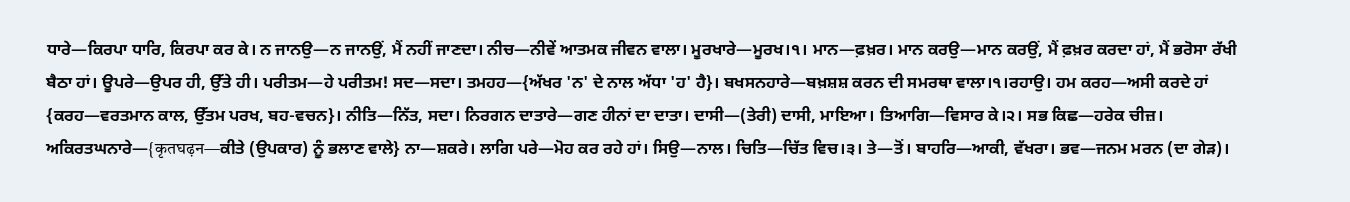ਧਾਰੇ—ਕਿਰਪਾ ਧਾਰਿ, ਕਿਰਪਾ ਕਰ ਕੇ। ਨ ਜਾਨਉ—ਨ ਜਾਨਉਂ, ਮੈਂ ਨਹੀਂ ਜਾਣਦਾ। ਨੀਚ—ਨੀਵੇਂ ਆਤਮਕ ਜੀਵਨ ਵਾਲਾ। ਮੂਰਖਾਰੇ—ਮੂਰਖ।੧। ਮਾਨ—ਫ਼ਖ਼ਰ। ਮਾਨ ਕਰਉ—ਮਾਨ ਕਰਉਂ, ਮੈਂ ਫ਼ਖ਼ਰ ਕਰਦਾ ਹਾਂ, ਮੈਂ ਭਰੋਸਾ ਰੱਖੀ ਬੈਠਾ ਹਾਂ। ਊਪਰੇ—ਉਪਰ ਹੀ, ਉੱਤੇ ਹੀ। ਪਰੀਤਮ—ਹੇ ਪਰੀਤਮ! ਸਦ—ਸਦਾ। ਤਮਹਹ—{ਅੱਖਰ 'ਨ' ਦੇ ਨਾਲ ਅੱਧਾ 'ਹ' ਹੈ}। ਬਖਸਨਹਾਰੇ—ਬਖ਼ਸ਼ਸ਼ ਕਰਨ ਦੀ ਸਮਰਥਾ ਵਾਲਾ।੧।ਰਹਾਉ। ਹਮ ਕਰਹ—ਅਸੀ ਕਰਦੇ ਹਾਂ {ਕਰਹ—ਵਰਤਮਾਨ ਕਾਲ, ਉੱਤਮ ਪਰਖ, ਬਹ-ਵਚਨ}। ਨੀਤਿ—ਨਿੱਤ, ਸਦਾ। ਨਿਰਗਨ ਦਾਤਾਰੇ—ਗਣ ਹੀਨਾਂ ਦਾ ਦਾਤਾ। ਦਾਸੀ—(ਤੇਰੀ) ਦਾਸੀ, ਮਾਇਆ। ਤਿਆਗਿ—ਵਿਸਾਰ ਕੇ।੨। ਸਭ ਕਿਛ—ਹਰੇਕ ਚੀਜ਼। ਅਕਿਰਤਘਨਾਰੇ—{कृतघढ़न—ਕੀਤੇ (ਉਪਕਾਰ) ਨੂੰ ਭਲਾਣ ਵਾਲੇ} ਨਾ—ਸ਼ਕਰੇ। ਲਾਗਿ ਪਰੇ—ਮੋਹ ਕਰ ਰਹੇ ਹਾਂ। ਸਿਉ—ਨਾਲ। ਚਿਤਿ—ਚਿੱਤ ਵਿਚ।੩। ਤੇ—ਤੋਂ। ਬਾਹਰਿ—ਆਕੀ, ਵੱਖਰਾ। ਭਵ—ਜਨਮ ਮਰਨ (ਦਾ ਗੇੜ)।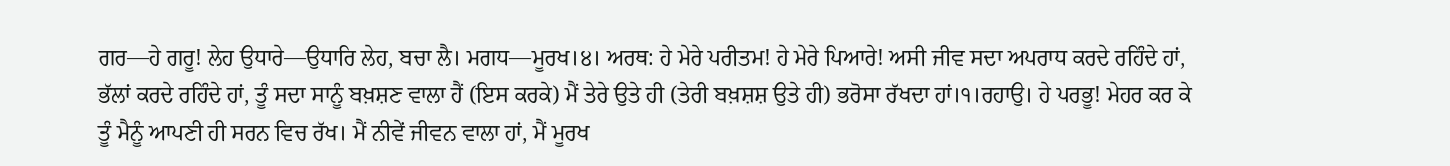ਗਰ—ਹੇ ਗਰੂ! ਲੇਹ ਉਧਾਰੇ—ਉਧਾਰਿ ਲੇਹ, ਬਚਾ ਲੈ। ਮਗਧ—ਮੂਰਖ।੪। ਅਰਥ: ਹੇ ਮੇਰੇ ਪਰੀਤਮ! ਹੇ ਮੇਰੇ ਪਿਆਰੇ! ਅਸੀ ਜੀਵ ਸਦਾ ਅਪਰਾਧ ਕਰਦੇ ਰਹਿੰਦੇ ਹਾਂ, ਭੱਲਾਂ ਕਰਦੇ ਰਹਿੰਦੇ ਹਾਂ, ਤੂੰ ਸਦਾ ਸਾਨੂੰ ਬਖ਼ਸ਼ਣ ਵਾਲਾ ਹੈਂ (ਇਸ ਕਰਕੇ) ਮੈਂ ਤੇਰੇ ਉਤੇ ਹੀ (ਤੇਰੀ ਬਖ਼ਸ਼ਸ਼ ਉਤੇ ਹੀ) ਭਰੋਸਾ ਰੱਖਦਾ ਹਾਂ।੧।ਰਹਾਉ। ਹੇ ਪਰਭੂ! ਮੇਹਰ ਕਰ ਕੇ ਤੂੰ ਮੈਨੂੰ ਆਪਣੀ ਹੀ ਸਰਨ ਵਿਚ ਰੱਖ। ਮੈਂ ਨੀਵੇਂ ਜੀਵਨ ਵਾਲਾ ਹਾਂ, ਮੈਂ ਮੂਰਖ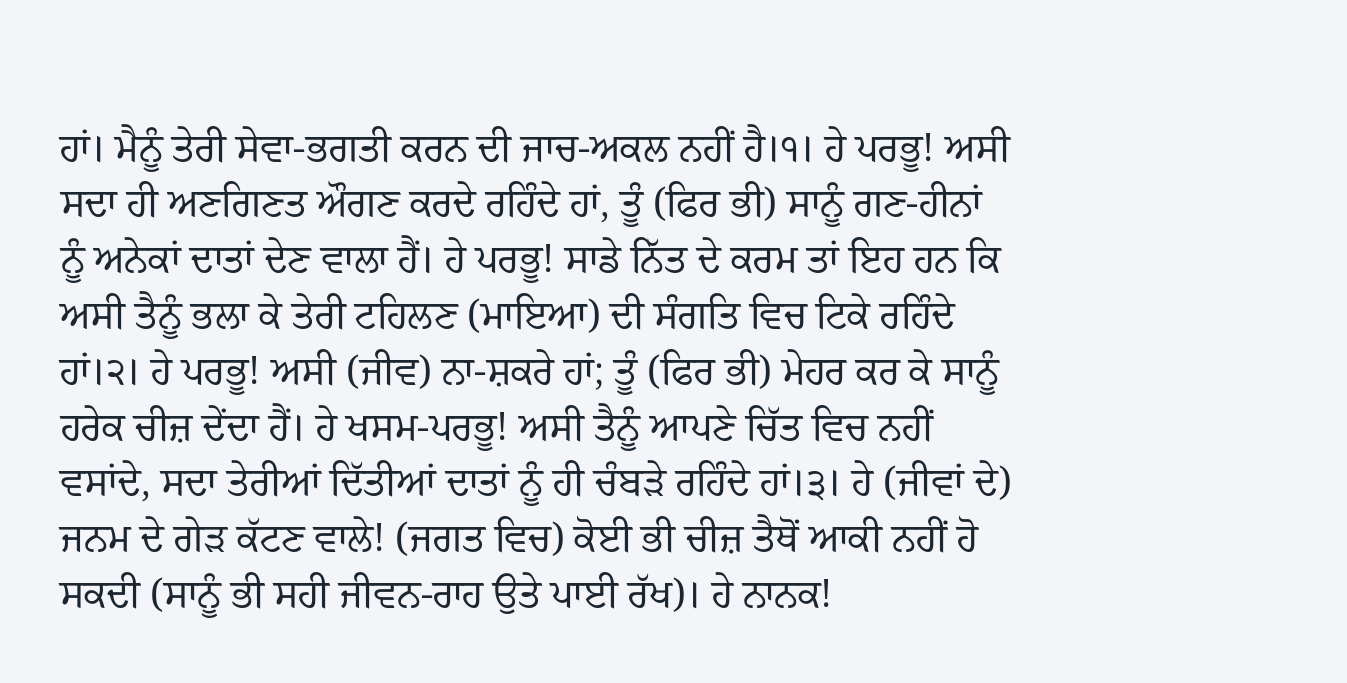ਹਾਂ। ਮੈਨੂੰ ਤੇਰੀ ਸੇਵਾ-ਭਗਤੀ ਕਰਨ ਦੀ ਜਾਚ-ਅਕਲ ਨਹੀਂ ਹੈ।੧। ਹੇ ਪਰਭੂ! ਅਸੀ ਸਦਾ ਹੀ ਅਣਗਿਣਤ ਔਗਣ ਕਰਦੇ ਰਹਿੰਦੇ ਹਾਂ, ਤੂੰ (ਫਿਰ ਭੀ) ਸਾਨੂੰ ਗਣ-ਹੀਨਾਂ ਨੂੰ ਅਨੇਕਾਂ ਦਾਤਾਂ ਦੇਣ ਵਾਲਾ ਹੈਂ। ਹੇ ਪਰਭੂ! ਸਾਡੇ ਨਿੱਤ ਦੇ ਕਰਮ ਤਾਂ ਇਹ ਹਨ ਕਿ ਅਸੀ ਤੈਨੂੰ ਭਲਾ ਕੇ ਤੇਰੀ ਟਹਿਲਣ (ਮਾਇਆ) ਦੀ ਸੰਗਤਿ ਵਿਚ ਟਿਕੇ ਰਹਿੰਦੇ ਹਾਂ।੨। ਹੇ ਪਰਭੂ! ਅਸੀ (ਜੀਵ) ਨਾ-ਸ਼ਕਰੇ ਹਾਂ; ਤੂੰ (ਫਿਰ ਭੀ) ਮੇਹਰ ਕਰ ਕੇ ਸਾਨੂੰ ਹਰੇਕ ਚੀਜ਼ ਦੇਂਦਾ ਹੈਂ। ਹੇ ਖਸਮ-ਪਰਭੂ! ਅਸੀ ਤੈਨੂੰ ਆਪਣੇ ਚਿੱਤ ਵਿਚ ਨਹੀਂ ਵਸਾਂਦੇ, ਸਦਾ ਤੇਰੀਆਂ ਦਿੱਤੀਆਂ ਦਾਤਾਂ ਨੂੰ ਹੀ ਚੰਬੜੇ ਰਹਿੰਦੇ ਹਾਂ।੩। ਹੇ (ਜੀਵਾਂ ਦੇ) ਜਨਮ ਦੇ ਗੇੜ ਕੱਟਣ ਵਾਲੇ! (ਜਗਤ ਵਿਚ) ਕੋਈ ਭੀ ਚੀਜ਼ ਤੈਥੋਂ ਆਕੀ ਨਹੀਂ ਹੋ ਸਕਦੀ (ਸਾਨੂੰ ਭੀ ਸਹੀ ਜੀਵਨ-ਰਾਹ ਉਤੇ ਪਾਈ ਰੱਖ)। ਹੇ ਨਾਨਕ!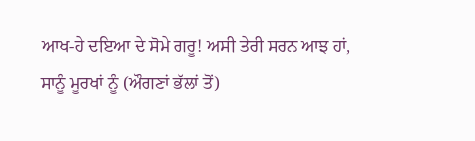ਆਖ-ਹੇ ਦਇਆ ਦੇ ਸੋਮੇ ਗਰੂ! ਅਸੀ ਤੇਰੀ ਸਰਨ ਆਝ ਹਾਂ, ਸਾਨੂੰ ਮੂਰਖਾਂ ਨੂੰ (ਔਗਣਾਂ ਭੱਲਾਂ ਤੋਂ)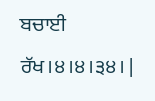ਬਚਾਈ ਰੱਖ।੪।੪।੩੪। |